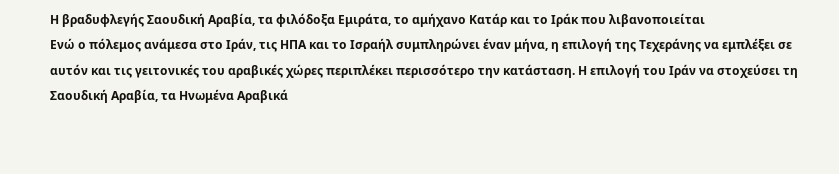Η βραδυφλεγής Σαουδική Αραβία, τα φιλόδοξα Εμιράτα, το αμήχανο Κατάρ και το Ιράκ που λιβανοποιείται
Ενώ ο πόλεμος ανάμεσα στο Ιράν, τις ΗΠΑ και το Ισραήλ συμπληρώνει έναν μήνα, η επιλογή της Τεχεράνης να εμπλέξει σε αυτόν και τις γειτονικές του αραβικές χώρες περιπλέκει περισσότερο την κατάσταση. Η επιλογή του Ιράν να στοχεύσει τη Σαουδική Αραβία, τα Ηνωμένα Αραβικά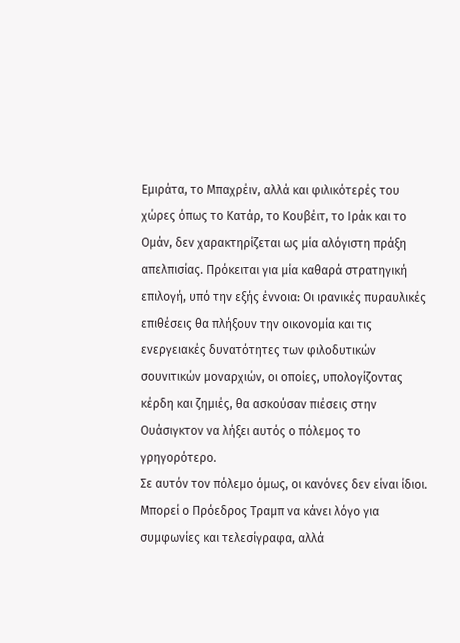Εμιράτα, το Μπαχρέιν, αλλά και φιλικότερές του χώρες όπως το Κατάρ, το Κουβέιτ, το Ιράκ και το Ομάν, δεν χαρακτηρίζεται ως μία αλόγιστη πράξη απελπισίας. Πρόκειται για μία καθαρά στρατηγική επιλογή, υπό την εξής έννοια: Οι ιρανικές πυραυλικές επιθέσεις θα πλήξουν την οικονομία και τις ενεργειακές δυνατότητες των φιλοδυτικών σουνιτικών μοναρχιών, οι οποίες, υπολογίζοντας κέρδη και ζημιές, θα ασκούσαν πιέσεις στην Ουάσιγκτον να λήξει αυτός ο πόλεμος το γρηγορότερο.
Σε αυτόν τον πόλεμο όμως, οι κανόνες δεν είναι ίδιοι. Μπορεί ο Πρόεδρος Τραμπ να κάνει λόγο για συμφωνίες και τελεσίγραφα, αλλά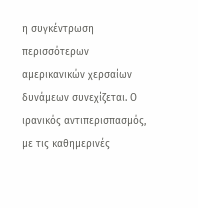η συγκέντρωση περισσότερων αμερικανικών χερσαίων δυνάμεων συνεχίζεται. Ο ιρανικός αντιπερισπασμός, με τις καθημερινές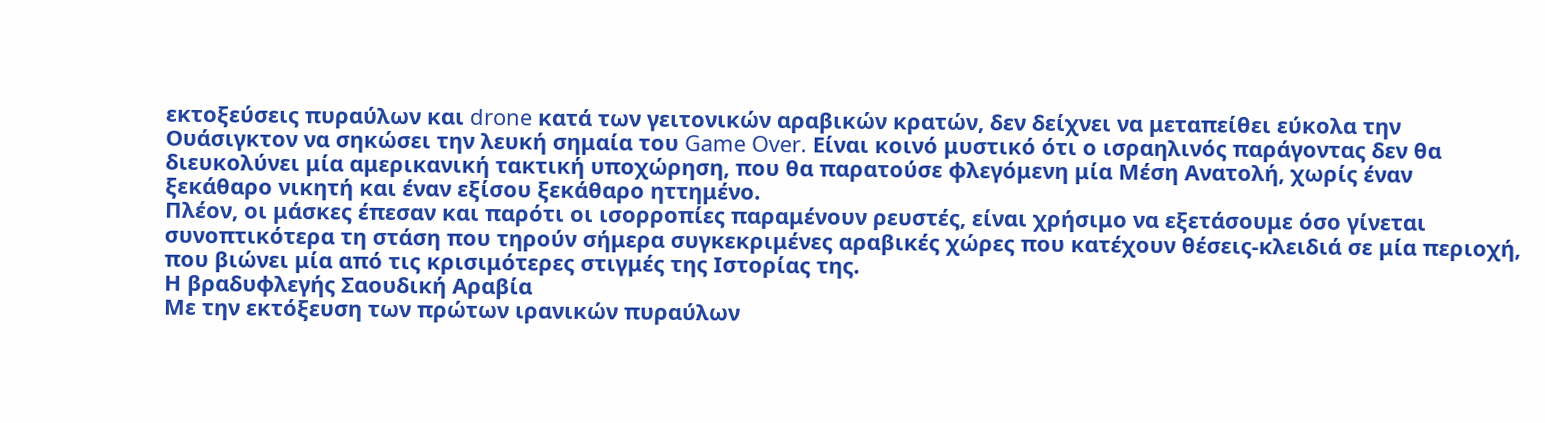εκτοξεύσεις πυραύλων και drone κατά των γειτονικών αραβικών κρατών, δεν δείχνει να μεταπείθει εύκολα την Ουάσιγκτον να σηκώσει την λευκή σημαία του Game Over. Είναι κοινό μυστικό ότι ο ισραηλινός παράγοντας δεν θα διευκολύνει μία αμερικανική τακτική υποχώρηση, που θα παρατούσε φλεγόμενη μία Μέση Ανατολή, χωρίς έναν ξεκάθαρο νικητή και έναν εξίσου ξεκάθαρο ηττημένο.
Πλέον, οι μάσκες έπεσαν και παρότι οι ισορροπίες παραμένουν ρευστές, είναι χρήσιμο να εξετάσουμε όσο γίνεται συνοπτικότερα τη στάση που τηρούν σήμερα συγκεκριμένες αραβικές χώρες που κατέχουν θέσεις-κλειδιά σε μία περιοχή, που βιώνει μία από τις κρισιμότερες στιγμές της Ιστορίας της.
Η βραδυφλεγής Σαουδική Αραβία
Με την εκτόξευση των πρώτων ιρανικών πυραύλων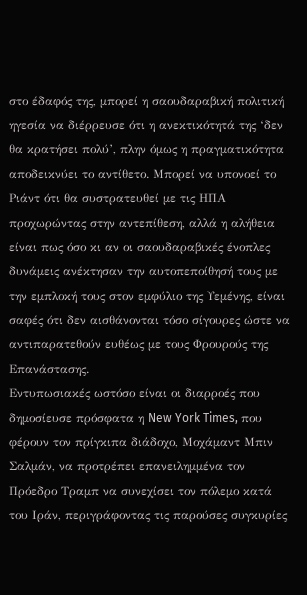στο έδαφός της, μπορεί η σαουδαραβική πολιτική ηγεσία να διέρρευσε ότι η ανεκτικότητά της ‘δεν θα κρατήσει πολύ’, πλην όμως η πραγματικότητα αποδεικνύει το αντίθετο. Μπορεί να υπονοεί το Ριάντ ότι θα συστρατευθεί με τις ΗΠΑ προχωρώντας στην αντεπίθεση, αλλά η αλήθεια είναι πως όσο κι αν οι σαουδαραβικές ένοπλες δυνάμεις ανέκτησαν την αυτοπεποίθησή τους με την εμπλοκή τους στον εμφύλιο της Υεμένης, είναι σαφές ότι δεν αισθάνονται τόσο σίγουρες ώστε να αντιπαρατεθούν ευθέως με τους Φρουρούς της Επανάστασης.
Εντυπωσιακές ωστόσο είναι οι διαρροές που δημοσίευσε πρόσφατα η New York Times, που φέρουν τον πρίγκιπα διάδοχο, Μοχάμαντ Μπιν Σαλμάν, να προτρέπει επανειλημμένα τον Πρόεδρο Τραμπ να συνεχίσει τον πόλεμο κατά του Ιράν, περιγράφοντας τις παρούσες συγκυρίες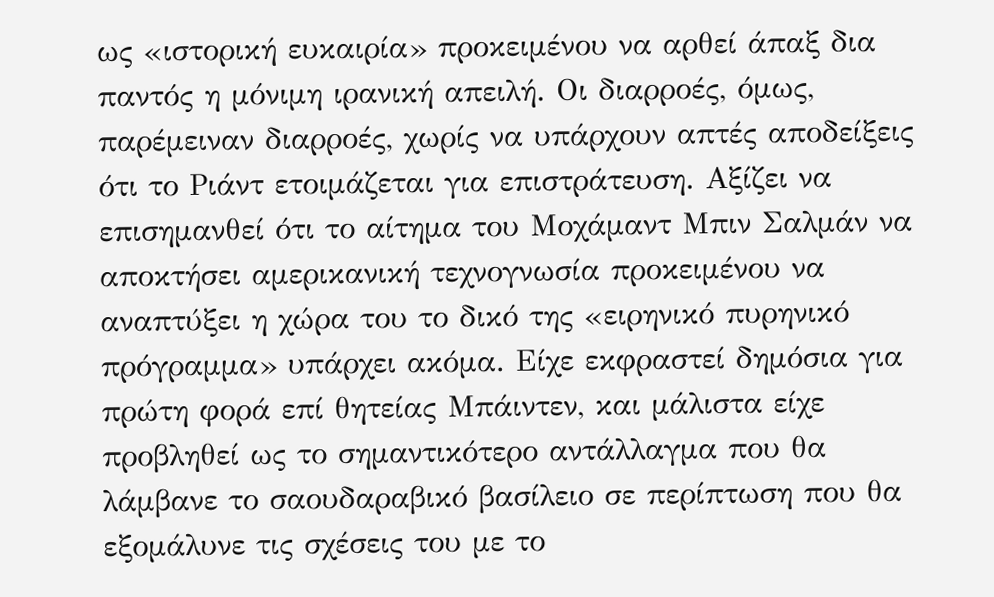ως «ιστορική ευκαιρία» προκειμένου να αρθεί άπαξ δια παντός η μόνιμη ιρανική απειλή. Οι διαρροές, όμως, παρέμειναν διαρροές, χωρίς να υπάρχουν απτές αποδείξεις ότι το Ριάντ ετοιμάζεται για επιστράτευση. Αξίζει να επισημανθεί ότι το αίτημα του Μοχάμαντ Μπιν Σαλμάν να αποκτήσει αμερικανική τεχνογνωσία προκειμένου να αναπτύξει η χώρα του το δικό της «ειρηνικό πυρηνικό πρόγραμμα» υπάρχει ακόμα. Είχε εκφραστεί δημόσια για πρώτη φορά επί θητείας Μπάιντεν, και μάλιστα είχε προβληθεί ως το σημαντικότερο αντάλλαγμα που θα λάμβανε το σαουδαραβικό βασίλειο σε περίπτωση που θα εξομάλυνε τις σχέσεις του με το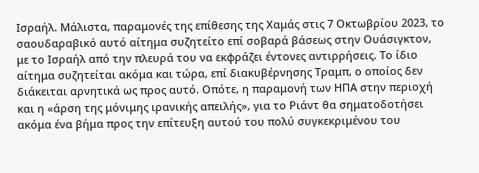Ισραήλ. Μάλιστα, παραμονές της επίθεσης της Χαμάς στις 7 Οκτωβρίου 2023, το σαουδαραβικό αυτό αίτημα συζητείτο επί σοβαρά βάσεως στην Ουάσιγκτον, με το Ισραήλ από την πλευρά του να εκφράζει έντονες αντιρρήσεις. Το ίδιο αίτημα συζητείται ακόμα και τώρα, επί διακυβέρνησης Τραμπ, ο οποίος δεν διάκειται αρνητικά ως προς αυτό. Οπότε, η παραμονή των ΗΠΑ στην περιοχή και η «άρση της μόνιμης ιρανικής απειλής», για το Ριάντ θα σηματοδοτήσει ακόμα ένα βήμα προς την επίτευξη αυτού του πολύ συγκεκριμένου του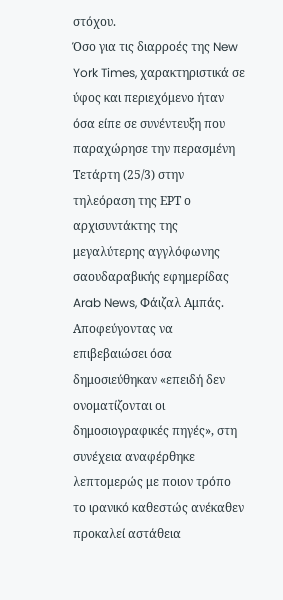στόχου.
Όσο για τις διαρροές της New York Times, χαρακτηριστικά σε ύφος και περιεχόμενο ήταν όσα είπε σε συνέντευξη που παραχώρησε την περασμένη Τετάρτη (25/3) στην τηλεόραση της ΕΡΤ ο αρχισυντάκτης της μεγαλύτερης αγγλόφωνης σαουδαραβικής εφημερίδας Arab News, Φάιζαλ Αμπάς. Αποφεύγοντας να επιβεβαιώσει όσα δημοσιεύθηκαν «επειδή δεν ονοματίζονται οι δημοσιογραφικές πηγές», στη συνέχεια αναφέρθηκε λεπτομερώς με ποιον τρόπο το ιρανικό καθεστώς ανέκαθεν προκαλεί αστάθεια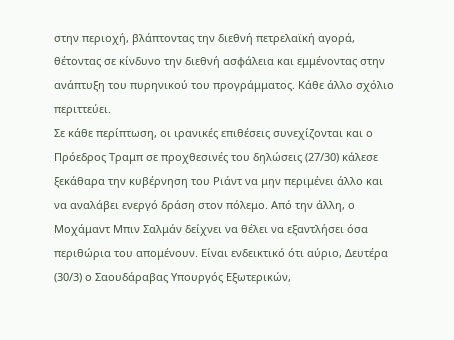στην περιοχή, βλάπτοντας την διεθνή πετρελαϊκή αγορά, θέτοντας σε κίνδυνο την διεθνή ασφάλεια και εμμένοντας στην ανάπτυξη του πυρηνικού του προγράμματος. Κάθε άλλο σχόλιο περιττεύει.
Σε κάθε περίπτωση, οι ιρανικές επιθέσεις συνεχίζονται και ο Πρόεδρος Τραμπ σε προχθεσινές του δηλώσεις (27/30) κάλεσε ξεκάθαρα την κυβέρνηση του Ριάντ να μην περιμένει άλλο και να αναλάβει ενεργό δράση στον πόλεμο. Από την άλλη, ο Μοχάμαντ Μπιν Σαλμάν δείχνει να θέλει να εξαντλήσει όσα περιθώρια του απομένουν. Είναι ενδεικτικό ότι αύριο, Δευτέρα (30/3) ο Σαουδάραβας Υπουργός Εξωτερικών,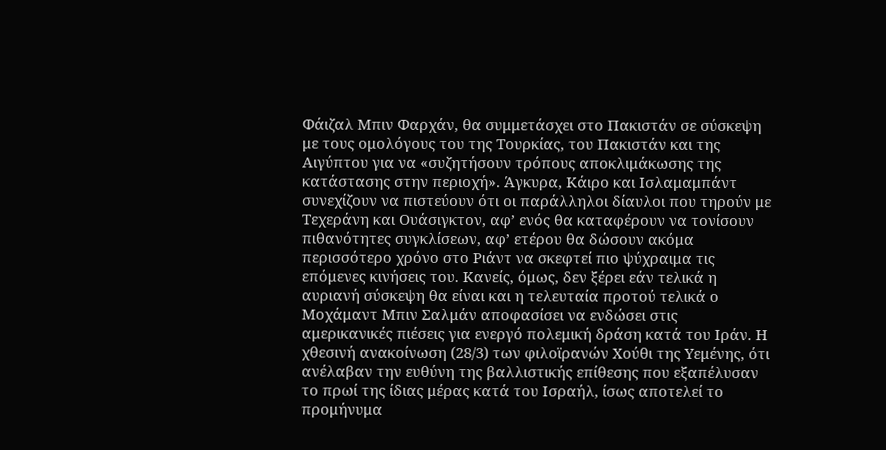Φάιζαλ Μπιν Φαρχάν, θα συμμετάσχει στο Πακιστάν σε σύσκεψη με τους ομολόγους του της Τουρκίας, του Πακιστάν και της Αιγύπτου για να «συζητήσουν τρόπους αποκλιμάκωσης της κατάστασης στην περιοχή». Άγκυρα, Κάιρο και Ισλαμαμπάντ συνεχίζουν να πιστεύουν ότι οι παράλληλοι δίαυλοι που τηρούν με Τεχεράνη και Ουάσιγκτον, αφ’ ενός θα καταφέρουν να τονίσουν πιθανότητες συγκλίσεων, αφ’ ετέρου θα δώσουν ακόμα περισσότερο χρόνο στο Ριάντ να σκεφτεί πιο ψύχραιμα τις επόμενες κινήσεις του. Κανείς, όμως, δεν ξέρει εάν τελικά η αυριανή σύσκεψη θα είναι και η τελευταία προτού τελικά ο Μοχάμαντ Μπιν Σαλμάν αποφασίσει να ενδώσει στις αμερικανικές πιέσεις για ενεργό πολεμική δράση κατά του Ιράν. Η χθεσινή ανακοίνωση (28/3) των φιλοϊρανών Χούθι της Υεμένης, ότι ανέλαβαν την ευθύνη της βαλλιστικής επίθεσης που εξαπέλυσαν το πρωί της ίδιας μέρας κατά του Ισραήλ, ίσως αποτελεί το προμήνυμα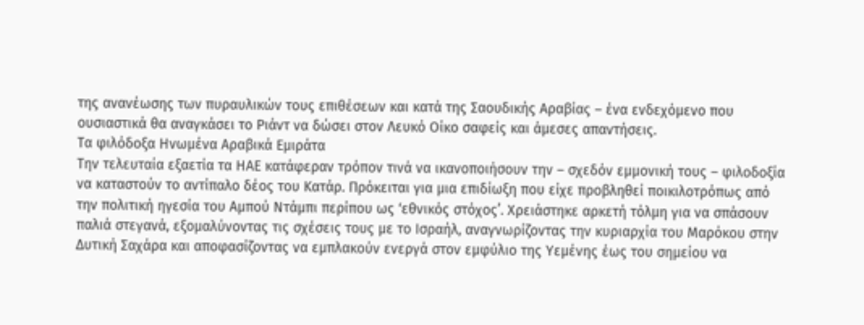της ανανέωσης των πυραυλικών τους επιθέσεων και κατά της Σαουδικής Αραβίας – ένα ενδεχόμενο που ουσιαστικά θα αναγκάσει το Ριάντ να δώσει στον Λευκό Οίκο σαφείς και άμεσες απαντήσεις.
Τα φιλόδοξα Ηνωμένα Αραβικά Εμιράτα
Την τελευταία εξαετία τα ΗΑΕ κατάφεραν τρόπον τινά να ικανοποιήσουν την – σχεδόν εμμονική τους – φιλοδοξία να καταστούν το αντίπαλο δέος του Κατάρ. Πρόκειται για μια επιδίωξη που είχε προβληθεί ποικιλοτρόπως από την πολιτική ηγεσία του Αμπού Ντάμπι περίπου ως ‘εθνικός στόχος’. Χρειάστηκε αρκετή τόλμη για να σπάσουν παλιά στεγανά, εξομαλύνοντας τις σχέσεις τους με το Ισραήλ, αναγνωρίζοντας την κυριαρχία του Μαρόκου στην Δυτική Σαχάρα και αποφασίζοντας να εμπλακούν ενεργά στον εμφύλιο της Υεμένης έως του σημείου να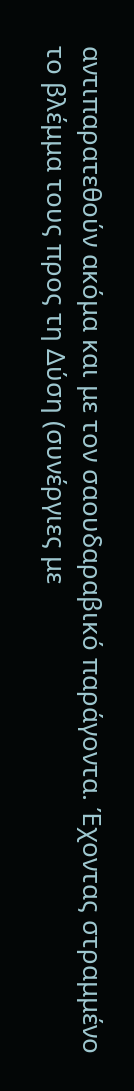αντιπαρατεθούν ακόμα και με τον σαουδαραβικό παράγοντα. Έχοντας στραμμένο το βλέμμα τους προς τη Δύση (συνέργιες με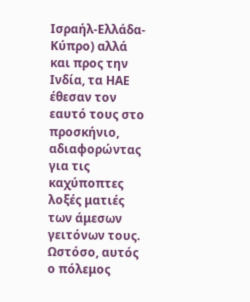Ισραήλ-Ελλάδα-Κύπρο) αλλά και προς την Ινδία, τα ΗΑΕ έθεσαν τον εαυτό τους στο προσκήνιο, αδιαφορώντας για τις καχύποπτες λοξές ματιές των άμεσων γειτόνων τους.
Ωστόσο, αυτός ο πόλεμος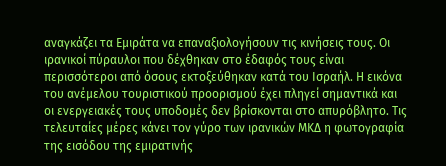αναγκάζει τα Εμιράτα να επαναξιολογήσουν τις κινήσεις τους. Οι ιρανικοί πύραυλοι που δέχθηκαν στο έδαφός τους είναι περισσότεροι από όσους εκτοξεύθηκαν κατά του Ισραήλ. Η εικόνα του ανέμελου τουριστικού προορισμού έχει πληγεί σημαντικά και οι ενεργειακές τους υποδομές δεν βρίσκονται στο απυρόβλητο. Τις τελευταίες μέρες κάνει τον γύρο των ιρανικών ΜΚΔ η φωτογραφία της εισόδου της εμιρατινής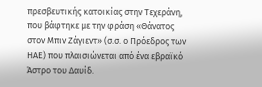πρεσβευτικής κατοικίας στην Τεχεράνη, που βάφτηκε με την φράση «Θάνατος στον Μπιν Ζάγιεντ» (σ.σ. ο Πρόεδρος των ΗΑΕ) που πλαισιώνεται από ένα εβραϊκό Άστρο του Δαυίδ.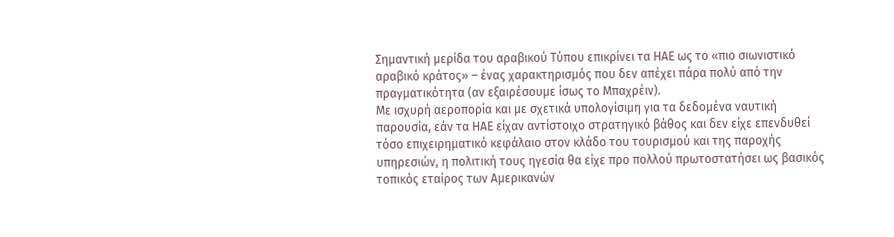Σημαντική μερίδα του αραβικού Τύπου επικρίνει τα ΗΑΕ ως το «πιο σιωνιστικό αραβικό κράτος» – ένας χαρακτηρισμός που δεν απέχει πάρα πολύ από την πραγματικότητα (αν εξαιρέσουμε ίσως το Μπαχρέιν).
Με ισχυρή αεροπορία και με σχετικά υπολογίσιμη για τα δεδομένα ναυτική παρουσία, εάν τα ΗΑΕ είχαν αντίστοιχο στρατηγικό βάθος και δεν είχε επενδυθεί τόσο επιχειρηματικό κεφάλαιο στον κλάδο του τουρισμού και της παροχής υπηρεσιών, η πολιτική τους ηγεσία θα είχε προ πολλού πρωτοστατήσει ως βασικός τοπικός εταίρος των Αμερικανών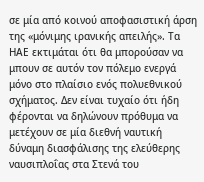σε μία από κοινού αποφασιστική άρση της «μόνιμης ιρανικής απειλής». Τα ΗΑΕ εκτιμάται ότι θα μπορούσαν να μπουν σε αυτόν τον πόλεμο ενεργά μόνο στο πλαίσιο ενός πολυεθνικού σχήματος. Δεν είναι τυχαίο ότι ήδη φέρονται να δηλώνουν πρόθυμα να μετέχουν σε μία διεθνή ναυτική δύναμη διασφάλισης της ελεύθερης ναυσιπλοΐας στα Στενά του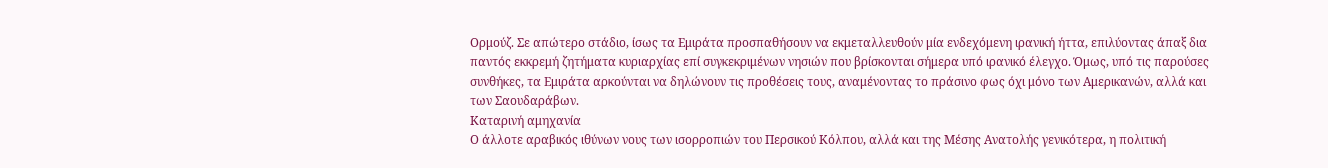Ορμούζ. Σε απώτερο στάδιο, ίσως τα Εμιράτα προσπαθήσουν να εκμεταλλευθούν μία ενδεχόμενη ιρανική ήττα, επιλύοντας άπαξ δια παντός εκκρεμή ζητήματα κυριαρχίας επί συγκεκριμένων νησιών που βρίσκονται σήμερα υπό ιρανικό έλεγχο. Όμως, υπό τις παρούσες συνθήκες, τα Εμιράτα αρκούνται να δηλώνουν τις προθέσεις τους, αναμένοντας το πράσινο φως όχι μόνο των Αμερικανών, αλλά και των Σαουδαράβων.
Καταρινή αμηχανία
Ο άλλοτε αραβικός ιθύνων νους των ισορροπιών του Περσικού Κόλπου, αλλά και της Μέσης Ανατολής γενικότερα, η πολιτική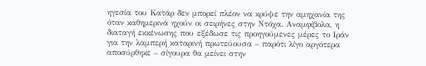ηγεσία του Κατάρ δεν μπορεί πλέον να κρύψε την αμηχανία της όταν καθημερινά ηχούν οι σειρήνες στην Ντόχα. Αναμφίβολα, η διαταγή εκκένωσης που εξέδωσε τις προηγούμενες μέρες το Ιράν για την λαμπερή καταρινή πρωτεύουσα – παρότι λίγο αργότερα αποσύρθηκε – σίγουρα θα μείνει στην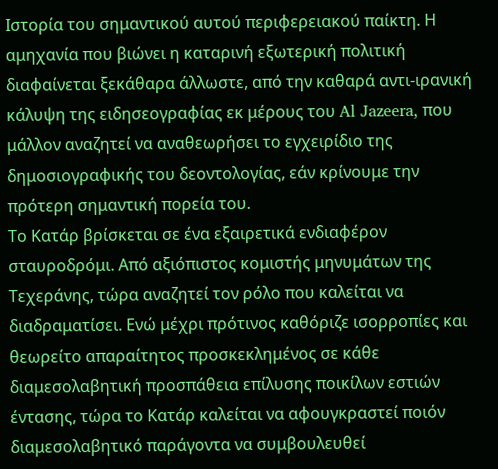Ιστορία του σημαντικού αυτού περιφερειακού παίκτη. Η αμηχανία που βιώνει η καταρινή εξωτερική πολιτική διαφαίνεται ξεκάθαρα άλλωστε, από την καθαρά αντι-ιρανική κάλυψη της ειδησεογραφίας εκ μέρους του Al Jazeera, που μάλλον αναζητεί να αναθεωρήσει το εγχειρίδιο της δημοσιογραφικής του δεοντολογίας, εάν κρίνουμε την πρότερη σημαντική πορεία του.
Το Κατάρ βρίσκεται σε ένα εξαιρετικά ενδιαφέρον σταυροδρόμι. Από αξιόπιστος κομιστής μηνυμάτων της Τεχεράνης, τώρα αναζητεί τον ρόλο που καλείται να διαδραματίσει. Ενώ μέχρι πρότινος καθόριζε ισορροπίες και θεωρείτο απαραίτητος προσκεκλημένος σε κάθε διαμεσολαβητική προσπάθεια επίλυσης ποικίλων εστιών έντασης, τώρα το Κατάρ καλείται να αφουγκραστεί ποιόν διαμεσολαβητικό παράγοντα να συμβουλευθεί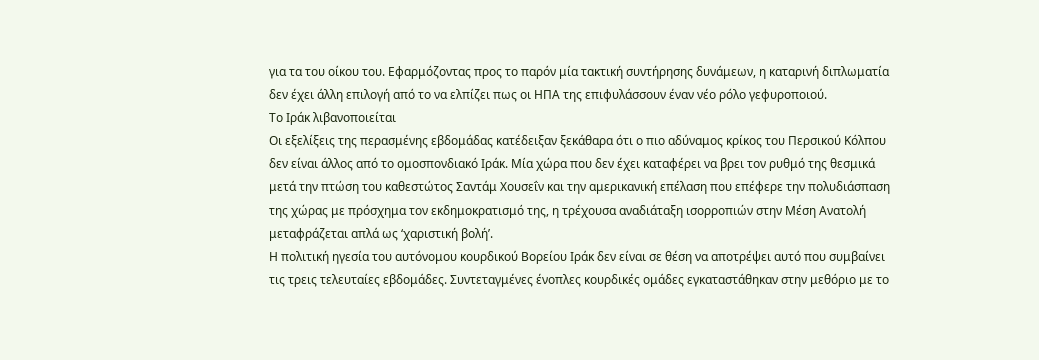για τα του οίκου του. Εφαρμόζοντας προς το παρόν μία τακτική συντήρησης δυνάμεων, η καταρινή διπλωματία δεν έχει άλλη επιλογή από το να ελπίζει πως οι ΗΠΑ της επιφυλάσσουν έναν νέο ρόλο γεφυροποιού.
Το Ιράκ λιβανοποιείται
Οι εξελίξεις της περασμένης εβδομάδας κατέδειξαν ξεκάθαρα ότι ο πιο αδύναμος κρίκος του Περσικού Κόλπου δεν είναι άλλος από το ομοσπονδιακό Ιράκ. Μία χώρα που δεν έχει καταφέρει να βρει τον ρυθμό της θεσμικά μετά την πτώση του καθεστώτος Σαντάμ Χουσεΐν και την αμερικανική επέλαση που επέφερε την πολυδιάσπαση της χώρας με πρόσχημα τον εκδημοκρατισμό της, η τρέχουσα αναδιάταξη ισορροπιών στην Μέση Ανατολή μεταφράζεται απλά ως ‘χαριστική βολή’.
Η πολιτική ηγεσία του αυτόνομου κουρδικού Βορείου Ιράκ δεν είναι σε θέση να αποτρέψει αυτό που συμβαίνει τις τρεις τελευταίες εβδομάδες. Συντεταγμένες ένοπλες κουρδικές ομάδες εγκαταστάθηκαν στην μεθόριο με το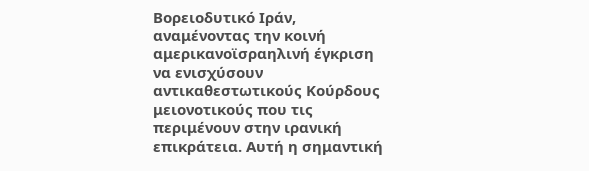Βορειοδυτικό Ιράν, αναμένοντας την κοινή αμερικανοϊσραηλινή έγκριση να ενισχύσουν αντικαθεστωτικούς Κούρδους μειονοτικούς που τις περιμένουν στην ιρανική επικράτεια. Αυτή η σημαντική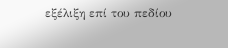εξέλιξη επί του πεδίου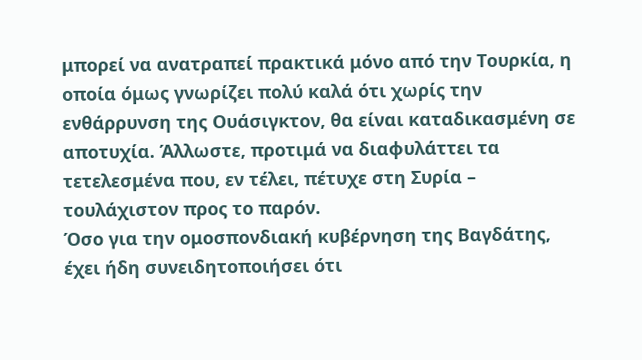μπορεί να ανατραπεί πρακτικά μόνο από την Τουρκία, η οποία όμως γνωρίζει πολύ καλά ότι χωρίς την ενθάρρυνση της Ουάσιγκτον, θα είναι καταδικασμένη σε αποτυχία. Άλλωστε, προτιμά να διαφυλάττει τα τετελεσμένα που, εν τέλει, πέτυχε στη Συρία – τουλάχιστον προς το παρόν.
Όσο για την ομοσπονδιακή κυβέρνηση της Βαγδάτης, έχει ήδη συνειδητοποιήσει ότι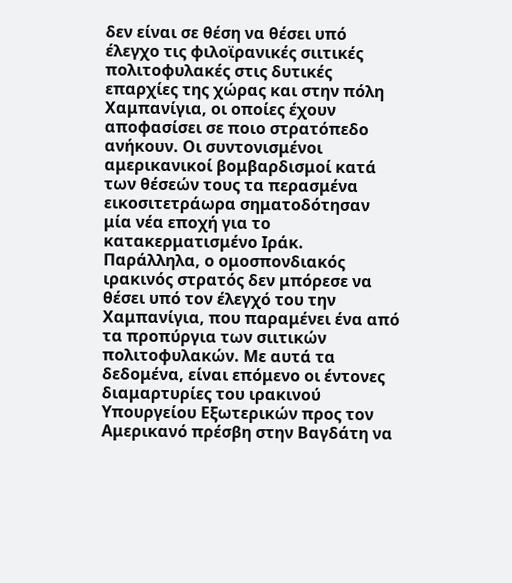δεν είναι σε θέση να θέσει υπό έλεγχο τις φιλοϊρανικές σιιτικές πολιτοφυλακές στις δυτικές επαρχίες της χώρας και στην πόλη Χαμπανίγια, οι οποίες έχουν αποφασίσει σε ποιο στρατόπεδο ανήκουν. Οι συντονισμένοι αμερικανικοί βομβαρδισμοί κατά των θέσεών τους τα περασμένα εικοσιτετράωρα σηματοδότησαν μία νέα εποχή για το κατακερματισμένο Ιράκ. Παράλληλα, ο ομοσπονδιακός ιρακινός στρατός δεν μπόρεσε να θέσει υπό τον έλεγχό του την Χαμπανίγια, που παραμένει ένα από τα προπύργια των σιιτικών πολιτοφυλακών. Με αυτά τα δεδομένα, είναι επόμενο οι έντονες διαμαρτυρίες του ιρακινού Υπουργείου Εξωτερικών προς τον Αμερικανό πρέσβη στην Βαγδάτη να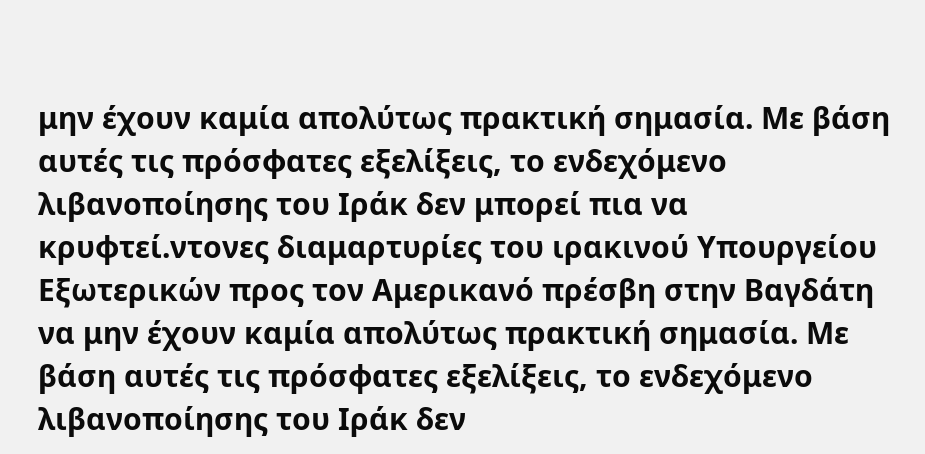μην έχουν καμία απολύτως πρακτική σημασία. Με βάση αυτές τις πρόσφατες εξελίξεις, το ενδεχόμενο λιβανοποίησης του Ιράκ δεν μπορεί πια να κρυφτεί.ντονες διαμαρτυρίες του ιρακινού Υπουργείου Εξωτερικών προς τον Αμερικανό πρέσβη στην Βαγδάτη να μην έχουν καμία απολύτως πρακτική σημασία. Με βάση αυτές τις πρόσφατες εξελίξεις, το ενδεχόμενο λιβανοποίησης του Ιράκ δεν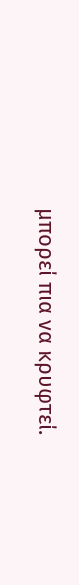μπορεί πια να κρυφτεί.